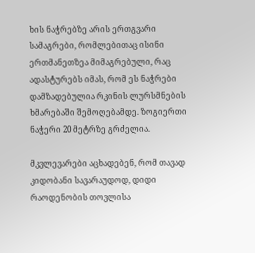ხის ნაჭრებზე არის ერთგვარი სამაგრები, რომლებითაც ისინი ერთმანეთზეა მიმაგრებული, რაც ადასტურებს იმას, რომ ეს ნაჭრები დამზადებულია რკინის ლურსმნების ხმარებაში შემოღებამდე. ზოგიერთი ნაჭერი 20 მეტრზე გრძელია.

მკვლევარები აცხადებენ, რომ თავად კიდობანი სავარაუდოდ, დიდი რაოდენობის თოვლისა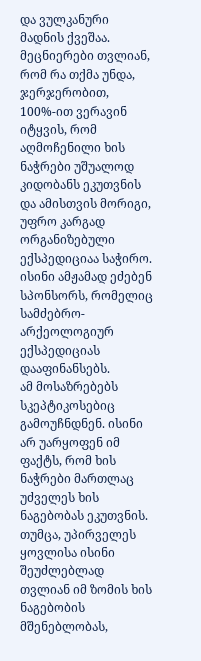და ვულკანური მადნის ქვეშაა. მეცნიერები თვლიან, რომ რა თქმა უნდა, ჯერჯერობით, 100%-ით ვერავინ იტყვის, რომ აღმოჩენილი ხის ნაჭრები უშუალოდ კიდობანს ეკუთვნის და ამისთვის მორიგი, უფრო კარგად ორგანიზებული ექსპედიციაა საჭირო. ისინი ამჟამად ეძებენ სპონსორს, რომელიც სამძებრო-არქეოლოგიურ ექსპედიციას დააფინანსებს.
ამ მოსაზრებებს სკეპტიკოსებიც გამოუჩნდნენ. ისინი არ უარყოფენ იმ ფაქტს, რომ ხის ნაჭრები მართლაც უძველეს ხის ნაგებობას ეკუთვნის. თუმცა, უპირველეს ყოვლისა ისინი შეუძლებლად თვლიან იმ ზომის ხის ნაგებობის მშენებლობას,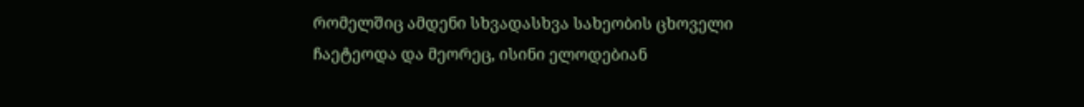რომელშიც ამდენი სხვადასხვა სახეობის ცხოველი ჩაეტეოდა და მეორეც, ისინი ელოდებიან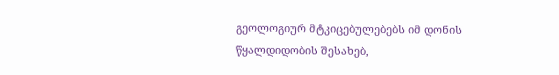გეოლოგიურ მტკიცებულებებს იმ დონის წყალდიდობის შესახებ,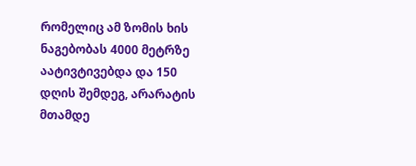რომელიც ამ ზომის ხის ნაგებობას 4000 მეტრზე აატივტივებდა და 150 დღის შემდეგ, არარატის მთამდე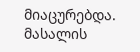მიაცურებდა.
მასალის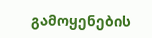გამოყენების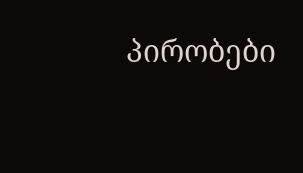პირობები